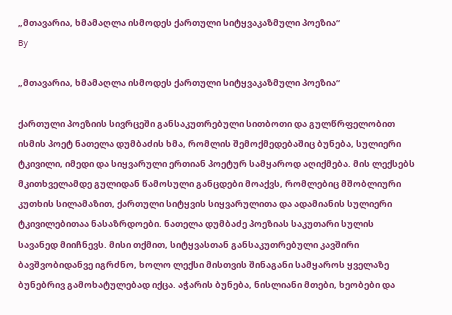„მთავარია, ხმამაღლა ისმოდეს ქართული სიტყვაკაზმული პოეზია“
By

„მთავარია, ხმამაღლა ისმოდეს ქართული სიტყვაკაზმული პოეზია“

ქართული პოეზიის სივრცეში განსაკუთრებული სითბოთი და გულწრფელობით ისმის პოეტ ნათელა დუმბაძის ხმა, რომლის შემოქმედებაშიც ბუნება, სულიერი ტკივილი, იმედი და სიყვარული ერთიან პოეტურ სამყაროდ აღიქმება. მის ლექსებს მკითხველამდე გულიდან წამოსული განცდები მოაქვს, რომლებიც მშობლიური კუთხის სილამაზით, ქართული სიტყვის სიყვარულითა და ადამიანის სულიერი ტკივილებითაა ნასაზრდოები. ნათელა დუმბაძე პოეზიას საკუთარი სულის სავანედ მიიჩნევს. მისი თქმით, სიტყვასთან განსაკუთრებული კავშირი ბავშვობიდანვე იგრძნო, ხოლო ლექსი მისთვის შინაგანი სამყაროს ყველაზე ბუნებრივ გამოხატულებად იქცა. აჭარის ბუნება, ნისლიანი მთები, ხეობები და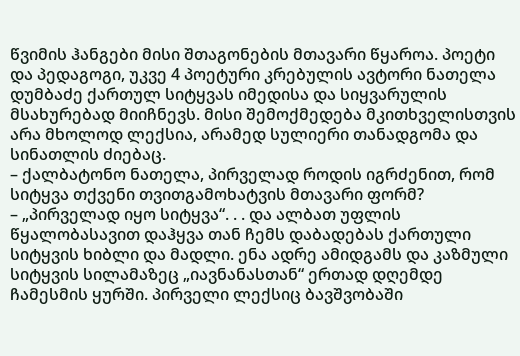წვიმის ჰანგები მისი შთაგონების მთავარი წყაროა. პოეტი და პედაგოგი, უკვე 4 პოეტური კრებულის ავტორი ნათელა დუმბაძე ქართულ სიტყვას იმედისა და სიყვარულის მსახურებად მიიჩნევს. მისი შემოქმედება მკითხველისთვის არა მხოლოდ ლექსია, არამედ სულიერი თანადგომა და სინათლის ძიებაც.
– ქალბატონო ნათელა, პირველად როდის იგრძენით, რომ სიტყვა თქვენი თვითგამოხატვის მთავარი ფორმ?
– „პირველად იყო სიტყვა“. . . და ალბათ უფლის წყალობასავით დაჰყვა თან ჩემს დაბადებას ქართული სიტყვის ხიბლი და მადლი. ენა ადრე ამიდგამს და კაზმული სიტყვის სილამაზეც „იავნანასთან“ ერთად დღემდე ჩამესმის ყურში. პირველი ლექსიც ბავშვობაში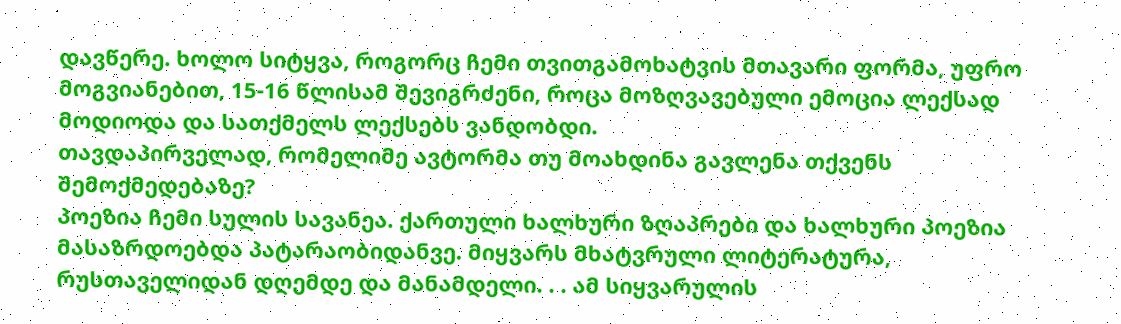დავწერე. ხოლო სიტყვა, როგორც ჩემი თვითგამოხატვის მთავარი ფორმა, უფრო მოგვიანებით, 15-16 წლისამ შევიგრძენი, როცა მოზღვავებული ემოცია ლექსად მოდიოდა და სათქმელს ლექსებს ვანდობდი.
თავდაპირველად, რომელიმე ავტორმა თუ მოახდინა გავლენა თქვენს შემოქმედებაზე?
პოეზია ჩემი სულის სავანეა. ქართული ხალხური ზღაპრები და ხალხური პოეზია მასაზრდოებდა პატარაობიდანვე. მიყვარს მხატვრული ლიტერატურა, რუსთაველიდან დღემდე და მანამდელი. . . ამ სიყვარულის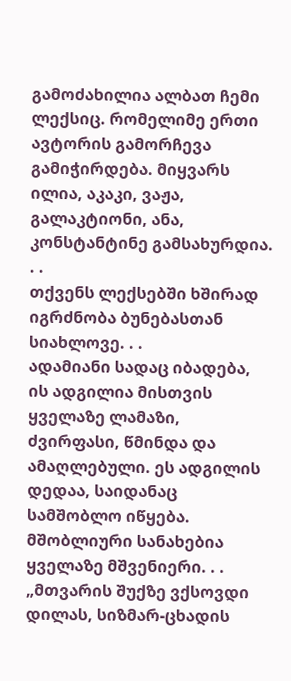გამოძახილია ალბათ ჩემი ლექსიც. რომელიმე ერთი ავტორის გამორჩევა გამიჭირდება. მიყვარს ილია, აკაკი, ვაჟა, გალაკტიონი, ანა, კონსტანტინე გამსახურდია. . .
თქვენს ლექსებში ხშირად იგრძნობა ბუნებასთან სიახლოვე. . .
ადამიანი სადაც იბადება, ის ადგილია მისთვის ყველაზე ლამაზი, ძვირფასი, წმინდა და ამაღლებული. ეს ადგილის დედაა, საიდანაც სამშობლო იწყება. მშობლიური სანახებია ყველაზე მშვენიერი. . . „მთვარის შუქზე ვქსოვდი დილას, სიზმარ-ცხადის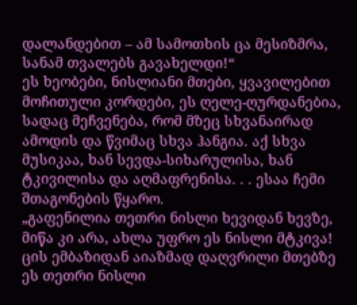დალანდებით – ამ სამოთხის ცა მესიზმრა, სანამ თვალებს გავახელდი!“
ეს ხეობები, ნისლიანი მთები, ყვავილებით მოჩითული კორდები, ეს ღელე-ღურდანებია, სადაც მეჩვენება, რომ მზეც სხვანაირად ამოდის და წვიმაც სხვა ჰანგია. აქ სხვა მუსიკაა, ხან სევდა-სიხარულისა, ხან ტკივილისა და აღმაფრენისა. . . ესაა ჩემი შთაგონების წყარო.
„გაფენილია თეთრი ნისლი ხევიდან ხევზე,
მიწა კი არა, ახლა უფრო ეს ნისლი მტკივა!
ცის ემბაზიდან აიაზმად დაღვრილი მთებზე
ეს თეთრი ნისლი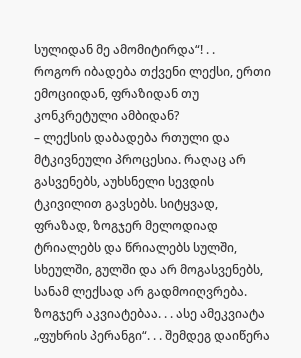სულიდან მე ამომიტირდა“! . .
როგორ იბადება თქვენი ლექსი, ერთი ემოციიდან, ფრაზიდან თუ კონკრეტული ამბიდან?
– ლექსის დაბადება რთული და მტკივნეული პროცესია. რაღაც არ გასვენებს, აუხსნელი სევდის ტკივილით გავსებს. სიტყვად, ფრაზად, ზოგჯერ მელოდიად ტრიალებს და წრიალებს სულში, სხეულში, გულში და არ მოგასვენებს, სანამ ლექსად არ გადმოიღვრება. ზოგჯერ აკვიატებაა. . . ასე ამეკვიატა „ფუხრის პერანგი“. . . შემდეგ დაიწერა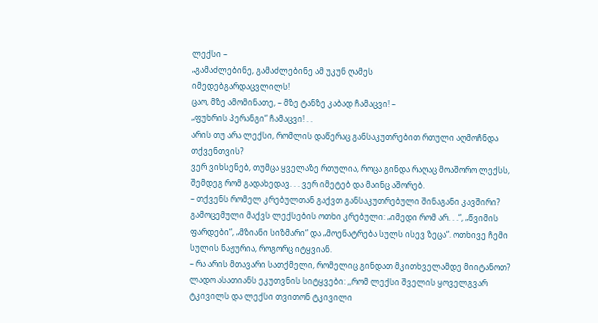ლექსი –
„გამაძლებინე, გამაძლებინე ამ უკუნ ღამეს
იმედებგარდაცვლილს!
ცაო, მზე ამომინათე, – მზე ტანზე კაბად ჩამაცვი! –
„ფუხრის პერანგი“ ჩამაცვი! . .
არის თუ არა ლექსი, რომლის დაწერაც განსაკუთრებით რთული აღმოჩნდა თქვენთვის?
ვერ ვიხსენებ, თუმცა ყველაზე რთულია, როცა გინდა რაღაც მოაშორო ლექსს, შემდეგ რომ გადახედავ. . . ვერ იმეტებ და მაინც აშორებ.
– თქვენს რომელ კრებულთან გაქვთ განსაკუთრებული შინაგანი კავშირი?
გამოცემული მაქვს ლექსების ოთხი კრებული: „იმედი რომ არ. . .“, „წვიმის ფარდები“, „მზიანი სიზმარი“ და „მოენატრება სულს ისევ ზეცა“. ოთხივე ჩემი სულის ნაჟურია, როგორც იტყვიან.
– რა არის მთავარი სათქმელი, რომელიც გინდათ მკითხველამდე მიიტანოთ?
ლადო ასათიანს ეკუთვნის სიტყვები: ,,რომ ლექსი შველის ყოველგვარ ტკივილს და ლექსი თვითონ ტკივილი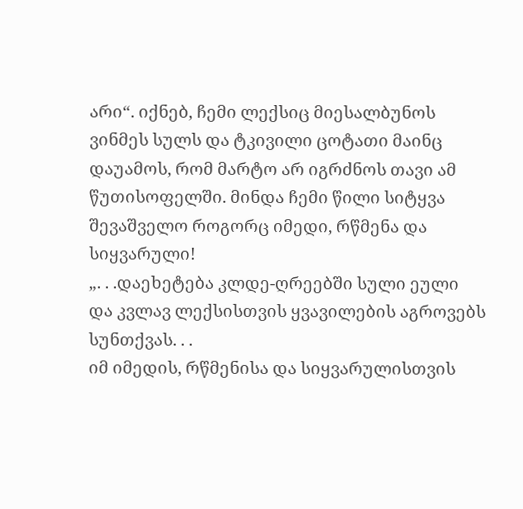არი“. იქნებ, ჩემი ლექსიც მიესალბუნოს ვინმეს სულს და ტკივილი ცოტათი მაინც დაუამოს, რომ მარტო არ იგრძნოს თავი ამ წუთისოფელში. მინდა ჩემი წილი სიტყვა შევაშველო როგორც იმედი, რწმენა და სიყვარული!
„. . .დაეხეტება კლდე-ღრეებში სული ეული
და კვლავ ლექსისთვის ყვავილების აგროვებს სუნთქვას. . .
იმ იმედის, რწმენისა და სიყვარულისთვის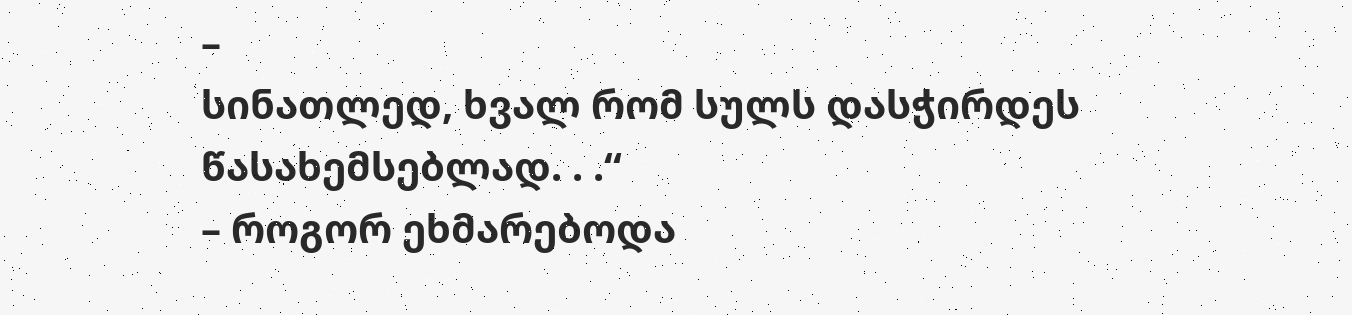–
სინათლედ, ხვალ რომ სულს დასჭირდეს წასახემსებლად. . .“
– როგორ ეხმარებოდა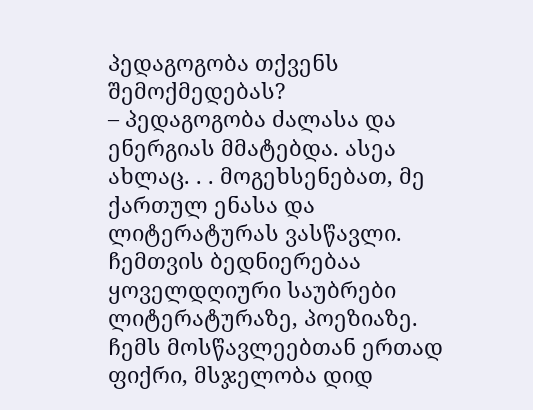პედაგოგობა თქვენს შემოქმედებას?
– პედაგოგობა ძალასა და ენერგიას მმატებდა. ასეა ახლაც. . . მოგეხსენებათ, მე ქართულ ენასა და ლიტერატურას ვასწავლი. ჩემთვის ბედნიერებაა ყოველდღიური საუბრები ლიტერატურაზე, პოეზიაზე. ჩემს მოსწავლეებთან ერთად ფიქრი, მსჯელობა დიდ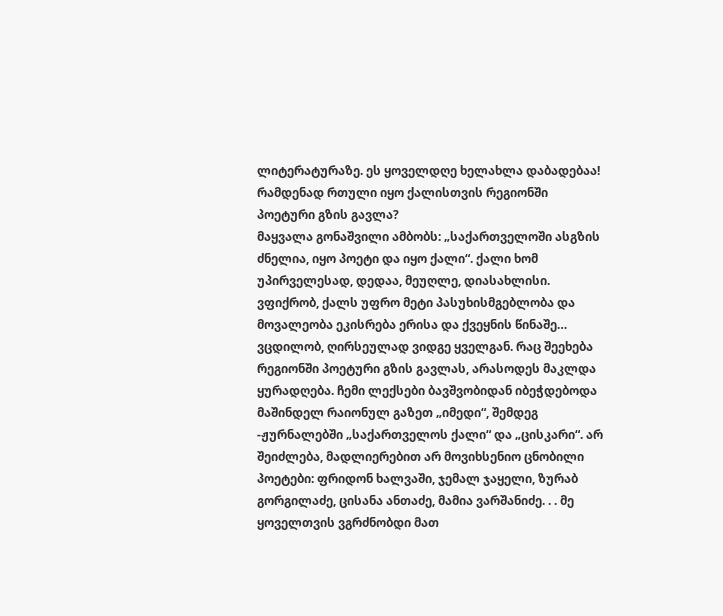ლიტერატურაზე. ეს ყოველდღე ხელახლა დაბადებაა!
რამდენად რთული იყო ქალისთვის რეგიონში პოეტური გზის გავლა?
მაყვალა გონაშვილი ამბობს: „საქართველოში ასგზის ძნელია, იყო პოეტი და იყო ქალი“. ქალი ხომ უპირველესად, დედაა, მეუღლე, დიასახლისი. ვფიქრობ, ქალს უფრო მეტი პასუხისმგებლობა და მოვალეობა ეკისრება ერისა და ქვეყნის წინაშე… ვცდილობ, ღირსეულად ვიდგე ყველგან. რაც შეეხება რეგიონში პოეტური გზის გავლას, არასოდეს მაკლდა ყურადღება. ჩემი ლექსები ბავშვობიდან იბეჭდებოდა მაშინდელ რაიონულ გაზეთ „იმედი“, შემდეგ -ჟურნალებში „საქართველოს ქალი“ და „ცისკარი“. არ შეიძლება, მადლიერებით არ მოვიხსენიო ცნობილი პოეტები: ფრიდონ ხალვაში, ჯემალ ჯაყელი, ზურაბ გორგილაძე, ცისანა ანთაძე, მამია ვარშანიძე. . . მე ყოველთვის ვგრძნობდი მათ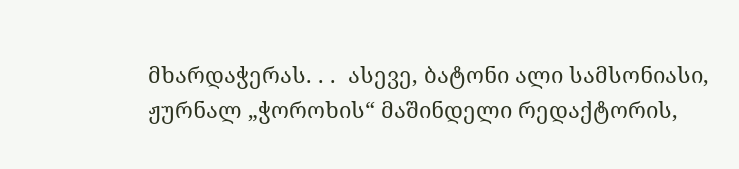მხარდაჭერას. . .  ასევე, ბატონი ალი სამსონიასი, ჟურნალ „ჭოროხის“ მაშინდელი რედაქტორის,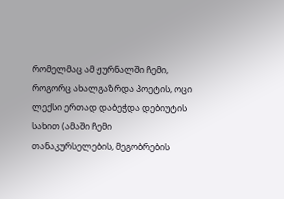რომელმაც ამ ჟურნალში ჩემი, როგორც ახალგაზრდა პოეტის, ოცი ლექსი ერთად დაბეჭდა დებიუტის სახით (ამაში ჩემი თანაკურსელების, მეგობრების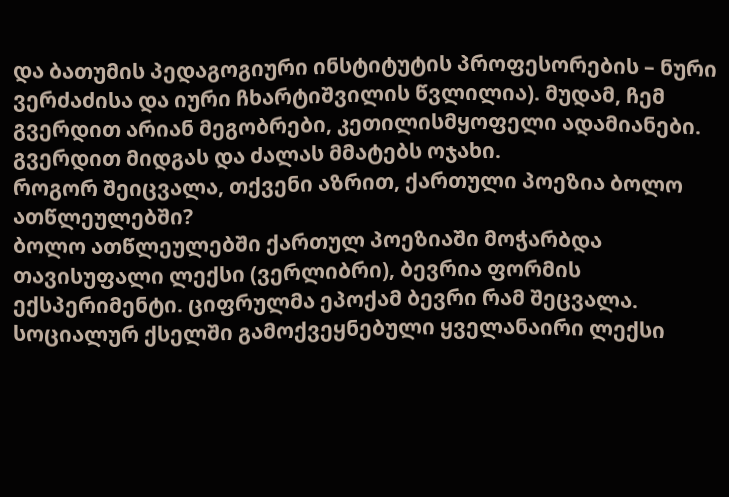და ბათუმის პედაგოგიური ინსტიტუტის პროფესორების – ნური ვერძაძისა და იური ჩხარტიშვილის წვლილია). მუდამ, ჩემ გვერდით არიან მეგობრები, კეთილისმყოფელი ადამიანები. გვერდით მიდგას და ძალას მმატებს ოჯახი.
როგორ შეიცვალა, თქვენი აზრით, ქართული პოეზია ბოლო ათწლეულებში?
ბოლო ათწლეულებში ქართულ პოეზიაში მოჭარბდა თავისუფალი ლექსი (ვერლიბრი), ბევრია ფორმის ექსპერიმენტი. ციფრულმა ეპოქამ ბევრი რამ შეცვალა. სოციალურ ქსელში გამოქვეყნებული ყველანაირი ლექსი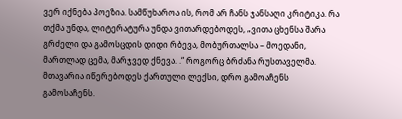ვერ იქნება პოეზია. სამწუხაროა ის, რომ არ ჩანს ჯანსაღი კრიტიკა. რა თქმა უნდა, ლიტერატურა უნდა ვითარდებოდეს, „ვითა ცხენსა შარა გრძელი და გამოსცდის დიდი რბევა, მობურთალსა – მოედანი, მართლად ცემა, მარჯვედ ქნევა. .“ როგორც ბრძანა რუსთაველმა. მთავარია იწერებოდეს ქართული ლექსი, დრო გამოაჩენს გამოსაჩენს.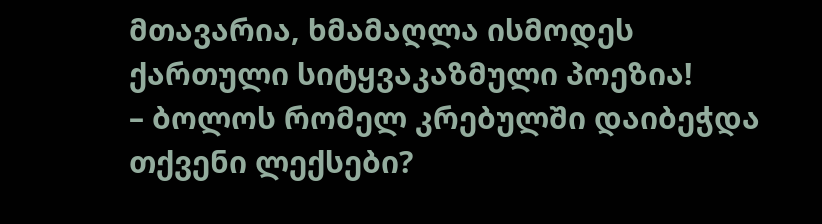მთავარია, ხმამაღლა ისმოდეს ქართული სიტყვაკაზმული პოეზია!
– ბოლოს რომელ კრებულში დაიბეჭდა თქვენი ლექსები?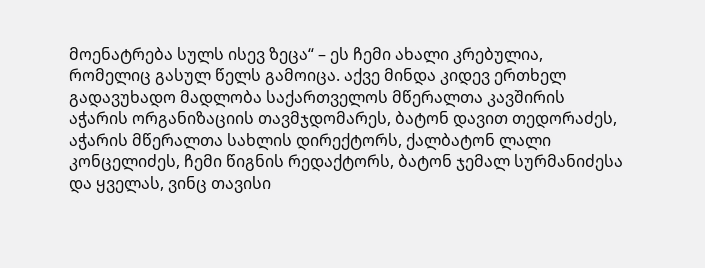მოენატრება სულს ისევ ზეცა“ – ეს ჩემი ახალი კრებულია, რომელიც გასულ წელს გამოიცა. აქვე მინდა კიდევ ერთხელ გადავუხადო მადლობა საქართველოს მწერალთა კავშირის აჭარის ორგანიზაციის თავმჯდომარეს, ბატონ დავით თედორაძეს, აჭარის მწერალთა სახლის დირექტორს, ქალბატონ ლალი კონცელიძეს, ჩემი წიგნის რედაქტორს, ბატონ ჯემალ სურმანიძესა და ყველას, ვინც თავისი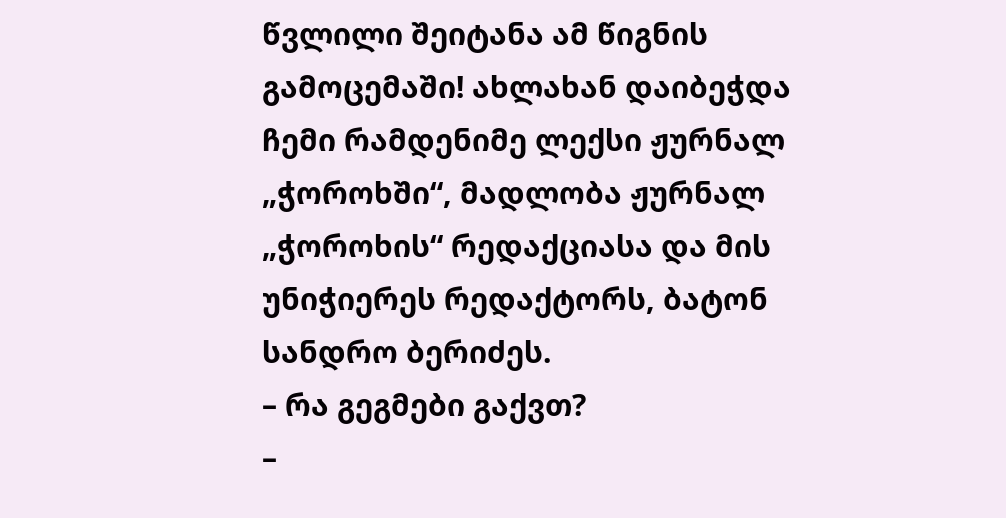წვლილი შეიტანა ამ წიგნის გამოცემაში! ახლახან დაიბეჭდა ჩემი რამდენიმე ლექსი ჟურნალ „ჭოროხში“, მადლობა ჟურნალ „ჭოროხის“ რედაქციასა და მის უნიჭიერეს რედაქტორს, ბატონ სანდრო ბერიძეს.
– რა გეგმები გაქვთ?
–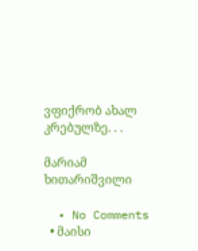ვფიქრობ ახალ კრებულზე. . .

მარიამ ხითარიშვილი

  • No Comments
  • მაისი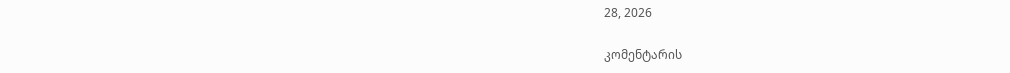28, 2026

კომენტარის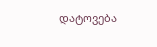დატოვება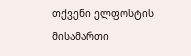თქვენი ელფოსტის მისამართი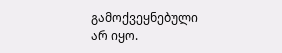გამოქვეყნებული არ იყო.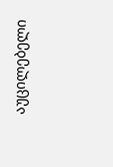აუცილებელი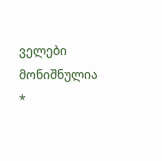ველები მონიშნულია *